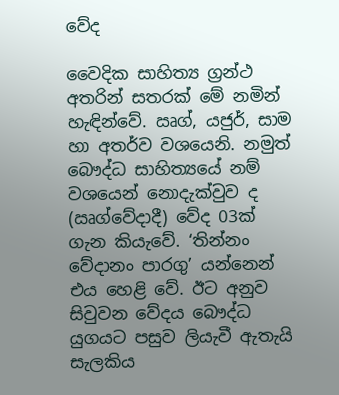වේද

වෛදික සාහිත්‍ය ග්‍රන්ථ අතරින් සතරක් මේ නමින් හැඳින්වේ. ඍග්, යජුර්, සාම හා අතර්ව වශයෙනි. නමුත් බෞද්ධ සාහිත්‍යයේ නම් වශයෙන් නොදැක්වුව ද (ඍග්වේදාදී) වේද 03ක් ගැන කියැවේ. ‘තින්නං වේදානං පාරගු’ යන්නෙන් එය හෙළි වේ. ඊට අනුව සිවුවන වේදය බෞද්ධ යුගයට පසුව ලියැවී ඇතැයි සැලකිය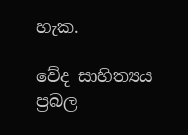හැක.

වේද සාහිත්‍යය ප්‍රබල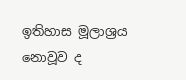ඉතිහාස මූලාශ්‍රය නොවූව ද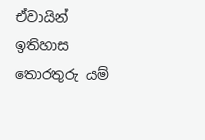ඒවායින් ඉතිහාස තොරතුරු යම්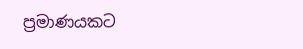ප්‍රමාණයකට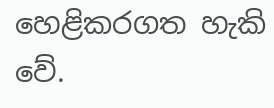හෙළිකරගත හැකි වේ.